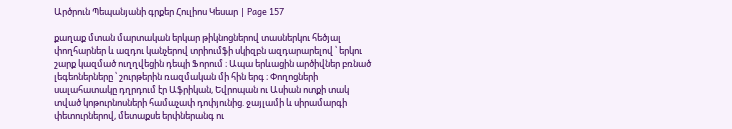Արծրուն Պեպանյանի գրքեր Հուլիոս Կեսար | Page 157

քաղաք մտան մարտական երկար թիկնոցներով տասներկու հեծյալ փողհարներ և ազդու կանչերով տրիումֆի սկիզբն ազդարարելով ՝ երկու շարք կազմած ուղղվեցին դեպի Ֆորում ։ Ապա երևացին արծիվներ բռնած լեգեոներները ՝ շուրթերին ռազմական մի հին երգ ։ Փողոցների սալահատակը դղրդում էր Աֆրիկան, Եվրոպան ու Ասիան ոտքի տակ տված կոթուրնոսների համաչափ դոփյունից. ջայլամի և սիրամարգի փետուրներով, մետաքսե երփներանգ ու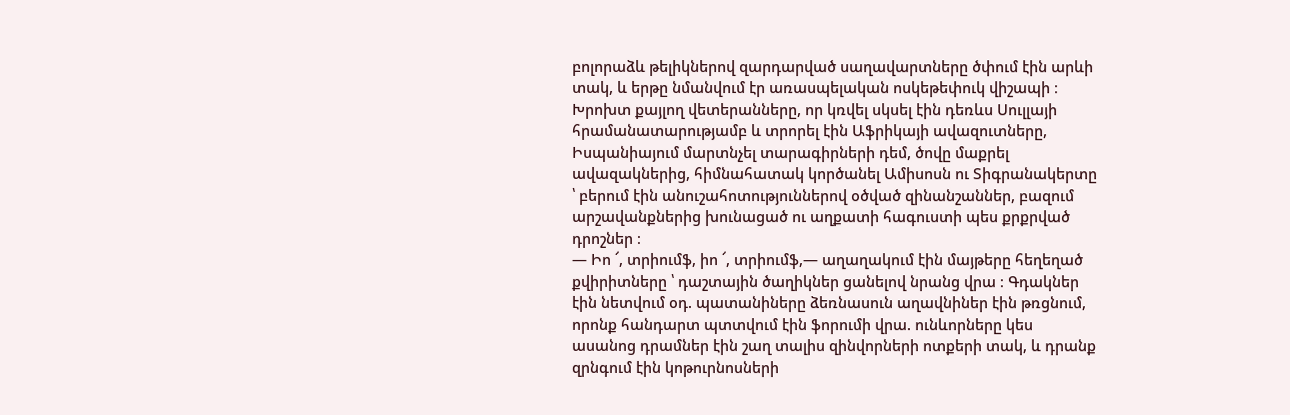բոլորաձև թելիկներով զարդարված սաղավարտները ծփում էին արևի տակ, և երթը նմանվում էր առասպելական ոսկեթեփուկ վիշապի ։ Խրոխտ քայլող վետերանները, որ կռվել սկսել էին դեռևս Սուլլայի հրամանատարությամբ և տրորել էին Աֆրիկայի ավազուտները, Իսպանիայում մարտնչել տարագիրների դեմ, ծովը մաքրել ավազակներից, հիմնահատակ կործանել Ամիսոսն ու Տիգրանակերտը ՝ բերում էին անուշահոտություններով օծված զինանշաններ, բազում արշավանքներից խունացած ու աղքատի հագուստի պես քրքրված դրոշներ ։
— Իո ՜, տրիումֆ, իո ՜, տրիումֆ,— աղաղակում էին մայթերը հեղեղած քվիրիտները ՝ դաշտային ծաղիկներ ցանելով նրանց վրա ։ Գդակներ էին նետվում օդ. պատանիները ձեռնասուն աղավնիներ էին թռցնում, որոնք հանդարտ պտտվում էին ֆորումի վրա. ունևորները կես ասանոց դրամներ էին շաղ տալիս զինվորների ոտքերի տակ, և դրանք զրնգում էին կոթուրնոսների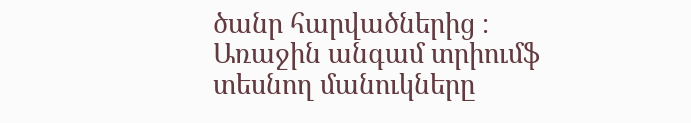ծանր հարվածներից ։ Առաջին անգամ տրիումֆ տեսնող մանուկները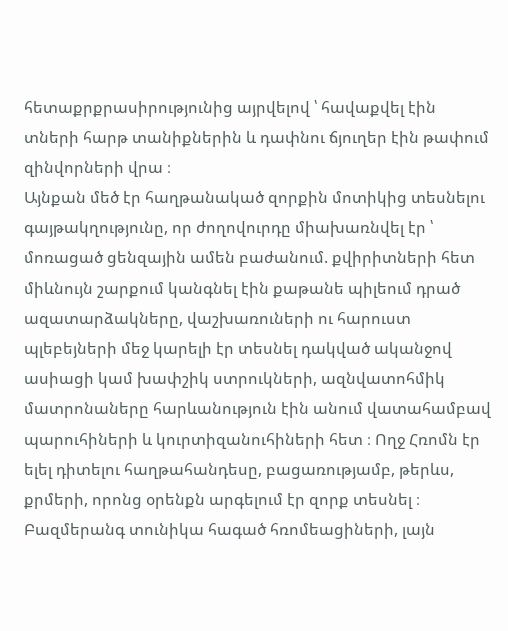հետաքրքրասիրությունից այրվելով ՝ հավաքվել էին տների հարթ տանիքներին և դափնու ճյուղեր էին թափում զինվորների վրա ։
Այնքան մեծ էր հաղթանակած զորքին մոտիկից տեսնելու գայթակղությունը, որ ժողովուրդը միախառնվել էր ՝ մոռացած ցենզային ամեն բաժանում. քվիրիտների հետ միևնույն շարքում կանգնել էին քաթանե պիլեում դրած ազատարձակները, վաշխառուների ու հարուստ պլեբեյների մեջ կարելի էր տեսնել դակված ականջով ասիացի կամ խափշիկ ստրուկների, ազնվատոհմիկ մատրոնաները հարևանություն էին անում վատահամբավ պարուհիների և կուրտիզանուհիների հետ ։ Ողջ Հռոմն էր ելել դիտելու հաղթահանդեսը, բացառությամբ, թերևս, քրմերի, որոնց օրենքն արգելում էր զորք տեսնել ։
Բազմերանգ տունիկա հագած հռոմեացիների, լայն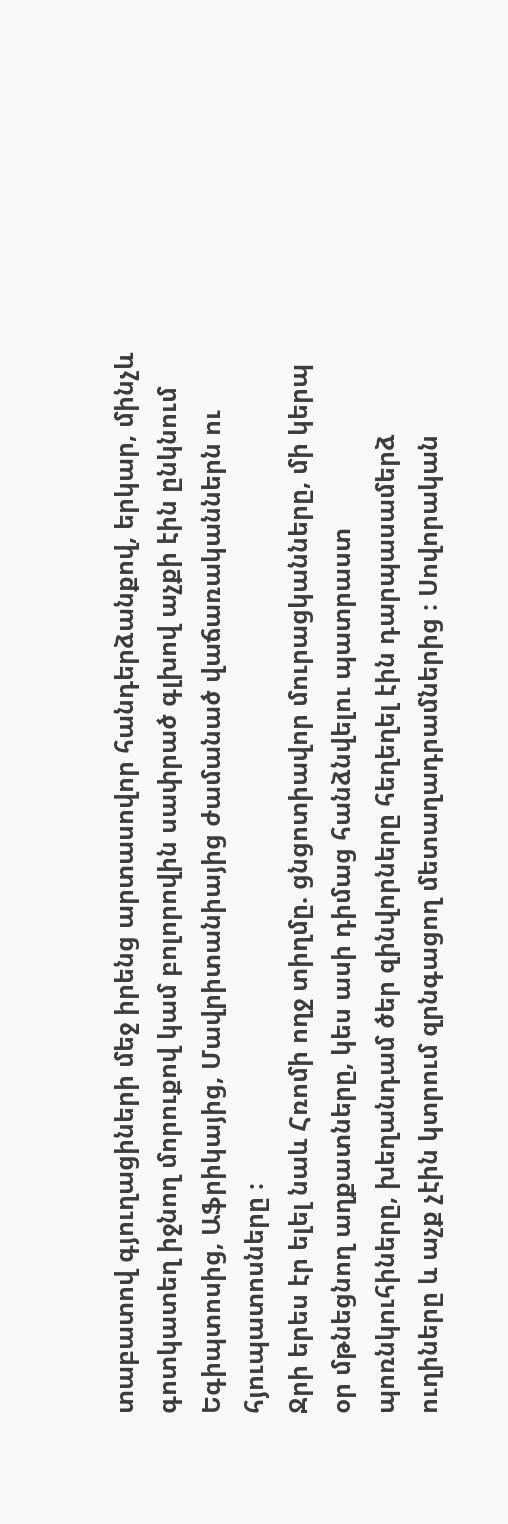տաբատով գյուղացիների մեջ իրենց արտասովոր հանդերձանքով, երկար, մինչև գոտկատեղ իջնող մորուքով կամ բոլորովին սափրած գլխով աչքի էին ընկնում Եգիպտոսից, Աֆրիկայից, Մավրիտանիայից ժամանած վաճառականներն ու հյուպատոսները ։
Ջրի երես էր ելել նաև Հռոմի ողջ տիղմը. ցնցոտիավոր մուրացկանները, մի կերպ օր մթնեցնող աղքատները, կես ասի դիմաց հանձնվելու պատրաստ պոռնկուհիները, խեղանդամ ծեր զինվորները հեղեղել էին դարպասամերձ ուղիները և աչք չէին կտրում զրնգացող մետաղադրամներից ։ Սովորական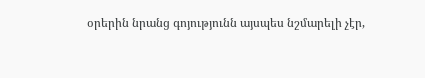օրերին նրանց գոյությունն այսպես նշմարելի չէր,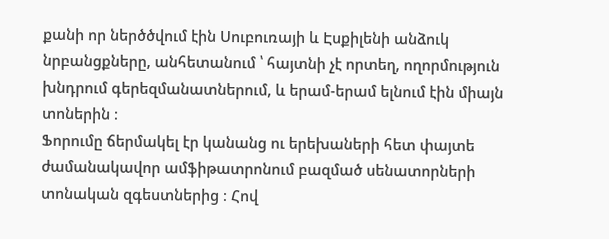քանի որ ներծծվում էին Սուբուռայի և Էսքիլենի անձուկ նրբանցքները, անհետանում ՝ հայտնի չէ որտեղ, ողորմություն խնդրում գերեզմանատներում, և երամ-երամ ելնում էին միայն տոներին ։
Ֆորումը ճերմակել էր կանանց ու երեխաների հետ փայտե ժամանակավոր ամֆիթատրոնում բազմած սենատորների տոնական զգեստներից ։ Հով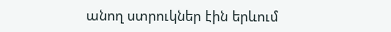անող ստրուկներ էին երևում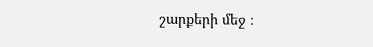շարքերի մեջ ։